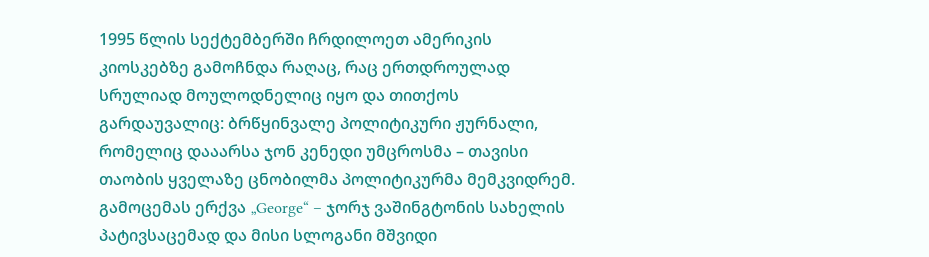1995 წლის სექტემბერში ჩრდილოეთ ამერიკის კიოსკებზე გამოჩნდა რაღაც, რაც ერთდროულად სრულიად მოულოდნელიც იყო და თითქოს გარდაუვალიც: ბრწყინვალე პოლიტიკური ჟურნალი, რომელიც დააარსა ჯონ კენედი უმცროსმა – თავისი თაობის ყველაზე ცნობილმა პოლიტიკურმა მემკვიდრემ. გამოცემას ერქვა „George“ – ჯორჯ ვაშინგტონის სახელის პატივსაცემად და მისი სლოგანი მშვიდი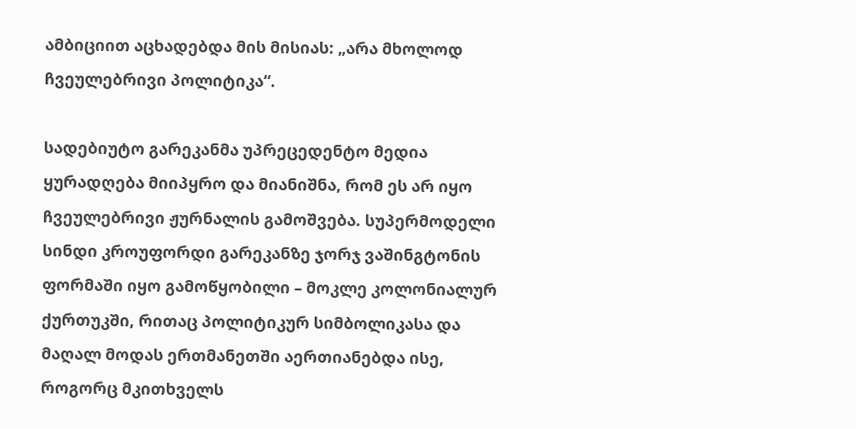ამბიციით აცხადებდა მის მისიას: „არა მხოლოდ ჩვეულებრივი პოლიტიკა“.

სადებიუტო გარეკანმა უპრეცედენტო მედია ყურადღება მიიპყრო და მიანიშნა, რომ ეს არ იყო ჩვეულებრივი ჟურნალის გამოშვება. სუპერმოდელი სინდი კროუფორდი გარეკანზე ჯორჯ ვაშინგტონის ფორმაში იყო გამოწყობილი – მოკლე კოლონიალურ ქურთუკში, რითაც პოლიტიკურ სიმბოლიკასა და მაღალ მოდას ერთმანეთში აერთიანებდა ისე, როგორც მკითხველს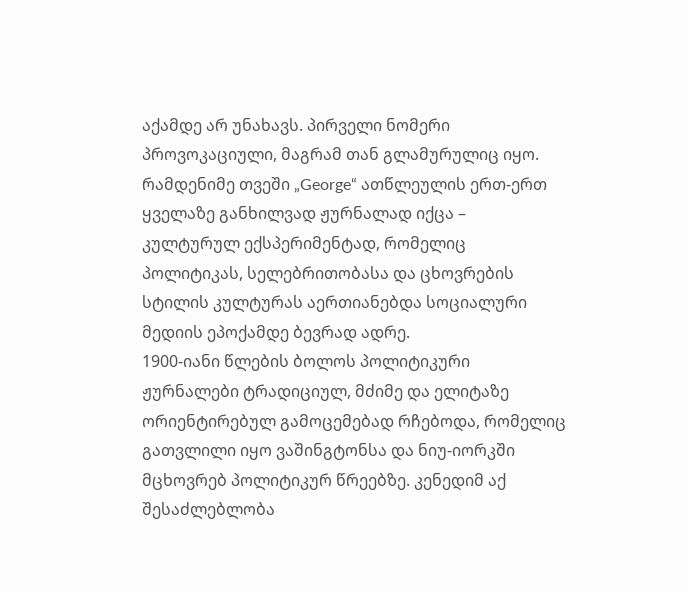აქამდე არ უნახავს. პირველი ნომერი პროვოკაციული, მაგრამ თან გლამურულიც იყო. რამდენიმე თვეში „George“ ათწლეულის ერთ-ერთ ყველაზე განხილვად ჟურნალად იქცა – კულტურულ ექსპერიმენტად, რომელიც პოლიტიკას, სელებრითობასა და ცხოვრების სტილის კულტურას აერთიანებდა სოციალური მედიის ეპოქამდე ბევრად ადრე.
1900-იანი წლების ბოლოს პოლიტიკური ჟურნალები ტრადიციულ, მძიმე და ელიტაზე ორიენტირებულ გამოცემებად რჩებოდა, რომელიც გათვლილი იყო ვაშინგტონსა და ნიუ-იორკში მცხოვრებ პოლიტიკურ წრეებზე. კენედიმ აქ შესაძლებლობა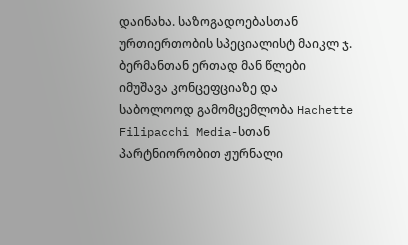დაინახა. საზოგადოებასთან ურთიერთობის სპეციალისტ მაიკლ ჯ. ბერმანთან ერთად მან წლები იმუშავა კონცეფციაზე და საბოლოოდ გამომცემლობა Hachette Filipacchi Media-სთან პარტნიორობით ჟურნალი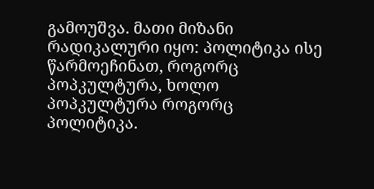გამოუშვა. მათი მიზანი რადიკალური იყო: პოლიტიკა ისე წარმოეჩინათ, როგორც პოპკულტურა, ხოლო პოპკულტურა როგორც პოლიტიკა.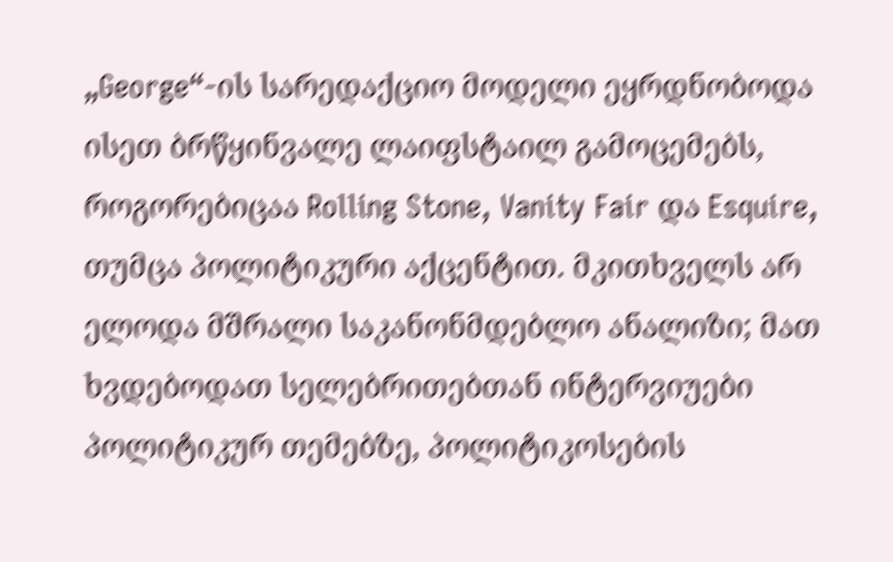„George“-ის სარედაქციო მოდელი ეყრდნობოდა ისეთ ბრწყინვალე ლაიფსტაილ გამოცემებს, როგორებიცაა Rolling Stone, Vanity Fair და Esquire, თუმცა პოლიტიკური აქცენტით. მკითხველს არ ელოდა მშრალი საკანონმდებლო ანალიზი; მათ ხვდებოდათ სელებრითებთან ინტერვიუები პოლიტიკურ თემებზე, პოლიტიკოსების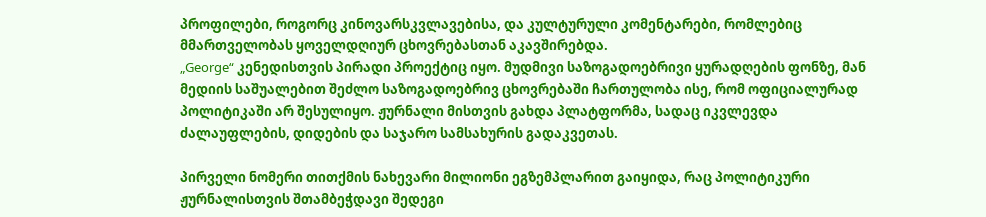პროფილები, როგორც კინოვარსკვლავებისა, და კულტურული კომენტარები, რომლებიც მმართველობას ყოველდღიურ ცხოვრებასთან აკავშირებდა.
„George“ კენედისთვის პირადი პროექტიც იყო. მუდმივი საზოგადოებრივი ყურადღების ფონზე, მან მედიის საშუალებით შეძლო საზოგადოებრივ ცხოვრებაში ჩართულობა ისე, რომ ოფიციალურად პოლიტიკაში არ შესულიყო. ჟურნალი მისთვის გახდა პლატფორმა, სადაც იკვლევდა ძალაუფლების, დიდების და საჯარო სამსახურის გადაკვეთას.

პირველი ნომერი თითქმის ნახევარი მილიონი ეგზემპლარით გაიყიდა, რაც პოლიტიკური ჟურნალისთვის შთამბეჭდავი შედეგი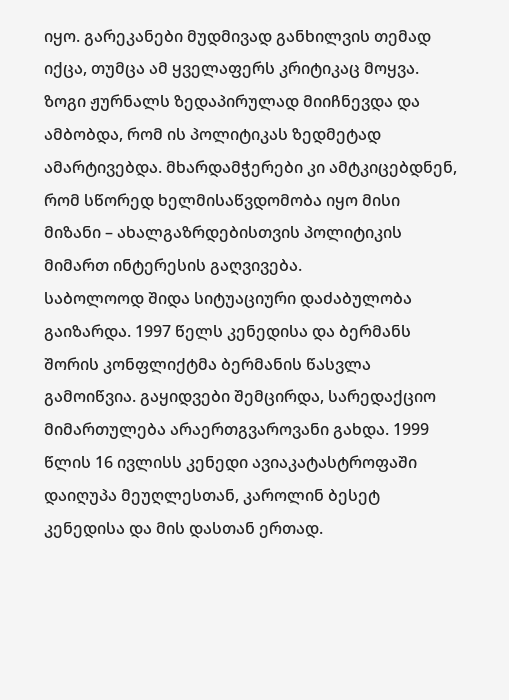იყო. გარეკანები მუდმივად განხილვის თემად იქცა, თუმცა ამ ყველაფერს კრიტიკაც მოყვა. ზოგი ჟურნალს ზედაპირულად მიიჩნევდა და ამბობდა, რომ ის პოლიტიკას ზედმეტად ამარტივებდა. მხარდამჭერები კი ამტკიცებდნენ, რომ სწორედ ხელმისაწვდომობა იყო მისი მიზანი – ახალგაზრდებისთვის პოლიტიკის მიმართ ინტერესის გაღვივება.
საბოლოოდ შიდა სიტუაციური დაძაბულობა გაიზარდა. 1997 წელს კენედისა და ბერმანს შორის კონფლიქტმა ბერმანის წასვლა გამოიწვია. გაყიდვები შემცირდა, სარედაქციო მიმართულება არაერთგვაროვანი გახდა. 1999 წლის 16 ივლისს კენედი ავიაკატასტროფაში დაიღუპა მეუღლესთან, კაროლინ ბესეტ კენედისა და მის დასთან ერთად.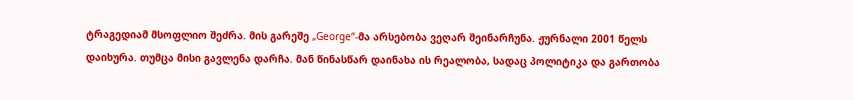ტრაგედიამ მსოფლიო შეძრა. მის გარეშე „George“-მა არსებობა ვეღარ შეინარჩუნა. ჟურნალი 2001 წელს დაიხურა. თუმცა მისი გავლენა დარჩა. მან წინასწარ დაინახა ის რეალობა, სადაც პოლიტიკა და გართობა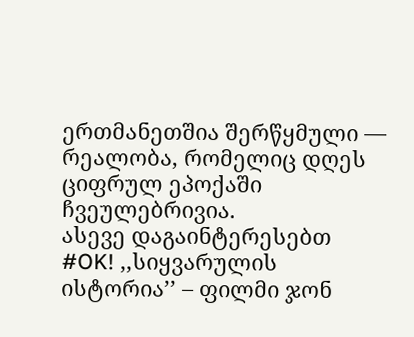ერთმანეთშია შერწყმული — რეალობა, რომელიც დღეს ციფრულ ეპოქაში ჩვეულებრივია.
ასევე დაგაინტერესებთ
#OK! ,,სიყვარულის ისტორია’’ – ფილმი ჯონ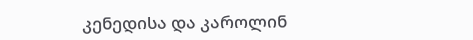კენედისა და კაროლინ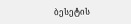ბესეტის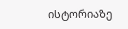ისტორიაზე